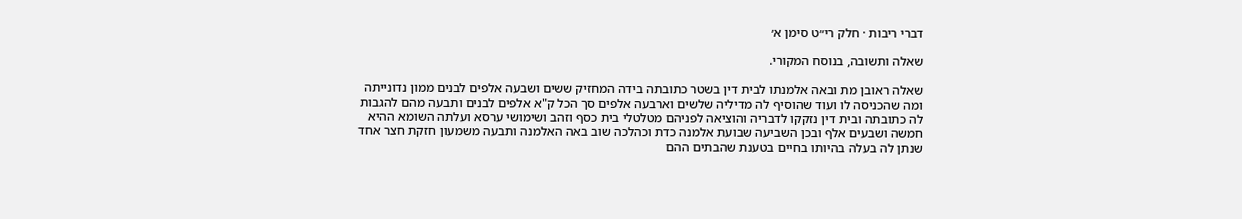דברי ריבות · חלק רי״ט סימן א׳

שאלה ותשובה, בנוסח המקורי.

שאלה ראובן מת ובאה אלמנתו לבית דין בשטר כתובתה בידה המחזיק ששים ושבעה אלפים לבנים ממון נדונייתה ומה שהכניסה לו ועוד שהוסיף לה מדיליה שלשים וארבעה אלפים סך הכל ק"א אלפים לבנים ותבעה מהם להגבות לה כתובתה ובית דין נזקקו לדבריה והוציאה לפניהם מטלטלי בית כסף וזהב ושימושי ערסא ועלתה השומא ההיא חמשה ושבעים אלף ובכן השביעה שבועת אלמנה כדת וכהלכה שוב באה האלמנה ותבעה משמעון חזקת חצר אחד שנתן לה בעלה בהיותו בחיים בטענת שהבתים ההם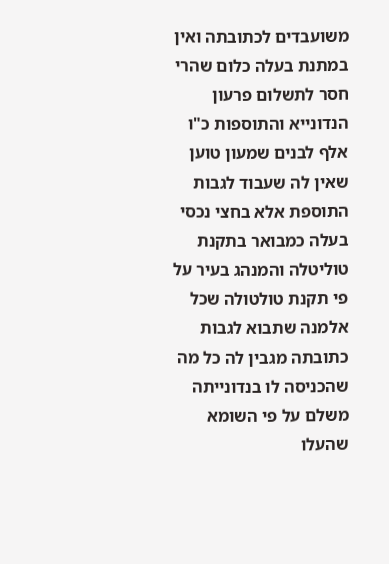משועבדים לכתובתה ואין במתנת בעלה כלום שהרי חסר לתשלום פרעון הנדונייא והתוספות כ"ו אלף לבנים שמעון טוען שאין לה שעבוד לגבות התוספת אלא בחצי נכסי בעלה כמבואר בתקנת טוליטלה והמנהג בעיר על פי תקנת טולטולה שכל אלמנה שתבוא לגבות כתובתה מגבין לה כל מה שהכניסה לו בנדונייתה משלם על פי השומא שהעלו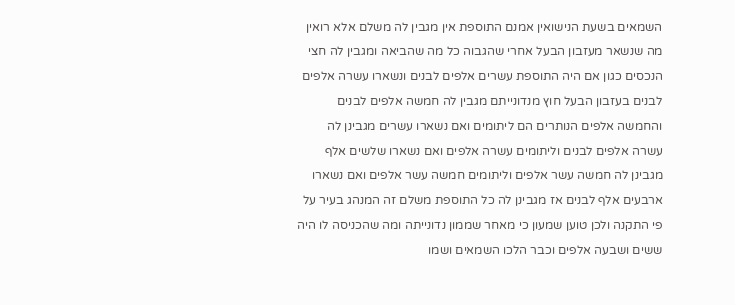השמאים בשעת הנישואין אמנם התוספת אין מגבין לה משלם אלא רואין מה שנשאר מעזבון הבעל אחרי שהגבוה כל מה שהביאה ומגבין לה חצי הנכסים כגון אם היה התוספת עשרים אלפים לבנים ונשארו עשרה אלפים לבנים בעזבון הבעל חוץ מנדונייתם מגבין לה חמשה אלפים לבנים והחמשה אלפים הנותרים הם ליתומים ואם נשארו עשרים מגבינן לה עשרה אלפים לבנים וליתומים עשרה אלפים ואם נשארו שלשים אלף מגבינן לה חמשה עשר אלפים וליתומים חמשה עשר אלפים ואם נשארו ארבעים אלף לבנים אז מגבינן לה כל התוספת משלם זה המנהג בעיר על פי התקנה ולכן טוען שמעון כי מאחר שממון נדונייתה ומה שהכניסה לו היה ששים ושבעה אלפים וכבר הלכו השמאים ושמו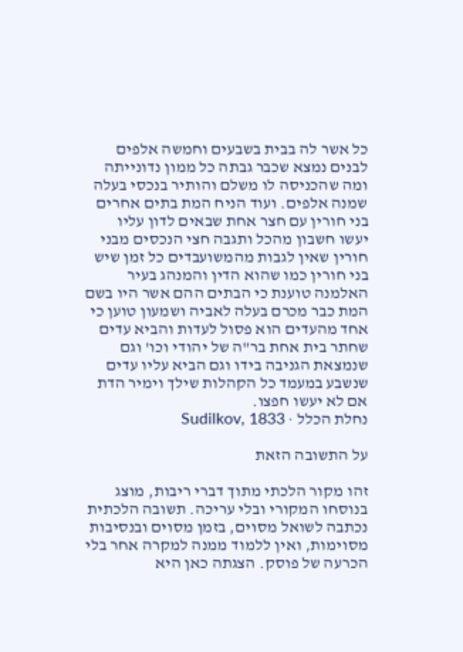כל אשר לה בבית בשבעים וחמשה אלפים לבנים נמצא שכבר גבתה כל ממון נדונייתה ומה שהכניסה לו משלם והותיר בנכסי בעלה שמנה אלפים. ועוד הניח המת בתים אחרים בני חורין עם חצר אחת שבאים לדון עליו יעשו חשבון מהכל ותגבה חצי הנכסים מבני חורין שאין לגבות מהמשועבדים כל זמן שיש בני חורין כמו שהוא הדין והמנהג בעיר האלמנה טוענת כי הבתים ההם אשר היו בשם המת כבר מכרם בעלה לאביה ושמעון טוען כי אחד מהעדים הוא פסול לעדות והביא עדים שחתר בית אחת בר"ה של יהודי וכו' וגם שנמצאת הגניבה בידו וגם הביא עליו עדים שנשבע במעמד כל הקהלות שילך וימיר הדת אם לא יעשו חפצו.
נחלת הכלל · Sudilkov, 1833

על התשובה הזאת

זהו מקור הלכתי מתוך דברי ריבות, מוצג בנוסחו המקורי ובלי עריכה. תשובה הלכתית נכתבה לשואל מסוים, בזמן מסוים ובנסיבות מסוימות, ואין ללמוד ממנה למקרה אחר בלי הכרעה של פוסק. הצגתה כאן היא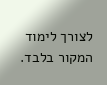לצורך לימוד המקור בלבד.